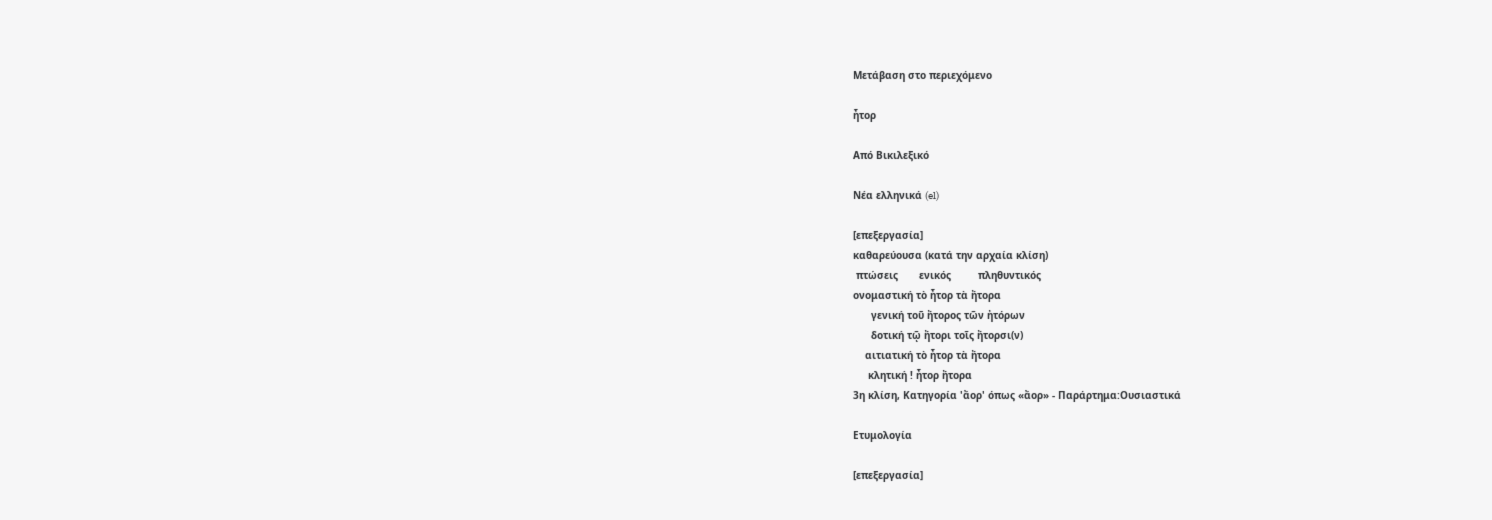Μετάβαση στο περιεχόμενο

ἦτορ

Από Βικιλεξικό

Νέα ελληνικά (el)

[επεξεργασία]
καθαρεύουσα (κατά την αρχαία κλίση)
 πτώσεις       ενικός         πληθυντικός
ονομαστική τὸ ἦτορ τὰ ἤτορα
      γενική τοῦ ἤτορος τῶν ἠτόρων
      δοτική τῷ ἤτορι τοῖς ἤτορσι(ν)
    αιτιατική τὸ ἦτορ τὰ ἤτορα
     κλητική ! ἦτορ ἤτορα
3η κλίση, Κατηγορία 'ἄορ' όπως «ἄορ» - Παράρτημα:Ουσιαστικά

Ετυμολογία

[επεξεργασία]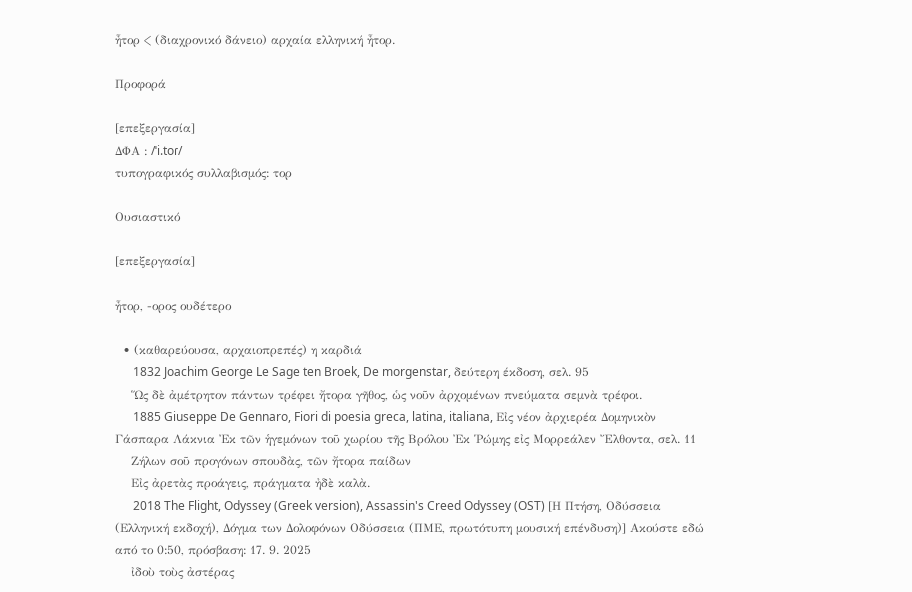ἦτορ < (διαχρονικό δάνειο) αρχαία ελληνική ἦτορ.

Προφορά

[επεξεργασία]
ΔΦΑ : /ˈi.toɾ/
τυπογραφικός συλλαβισμός: τορ

Ουσιαστικό

[επεξεργασία]

ἦτορ, -ορος ουδέτερο

  • (καθαρεύουσα, αρχαιοπρεπές) η καρδιά
      1832 Joachim George Le Sage ten Broek, De morgenstar, δεύτερη έκδοση, σελ. 95
    Ὥς δὲ ἀμέτρητον πάντων τρέφει ἤτορα γῆθος, ὡς νοῦν ἀρχομένων πνεύματα σεμνὰ τρέφοι.
      1885 Giuseppe De Gennaro, Fiori di poesia greca, latina, italiana, Εἰς νέον ἀρχιερέα Δομηνικὸν Γάσπαρα Λάκνια Ἐκ τῶν ἡγεμόνων τοῦ χωρίου τῆς Βρόλου Ἐκ Ῥώμης εἰς Μορρεάλεν Ἔλθοντα, σελ. 11
    Ζήλων σοῦ προγόνων σπουδὰς, τῶν ἤτορα παίδων
    Εἰς ἀρετὰς προάγεις, πράγματα ἠδὲ καλὰ.
      2018 The Flight, Odyssey (Greek version), Assassin's Creed Odyssey (OST) [Η Πτήση, Οδύσσεια (Ελληνική εκδοχή), Δόγμα των Δολοφόνων Οδύσσεια (ΠΜΕ, πρωτότυπη μουσική επένδυση)] Ακούστε εδώ από το 0:50, πρόσβαση: 17. 9. 2025
    ἰδοὺ τοὺς ἀστέρας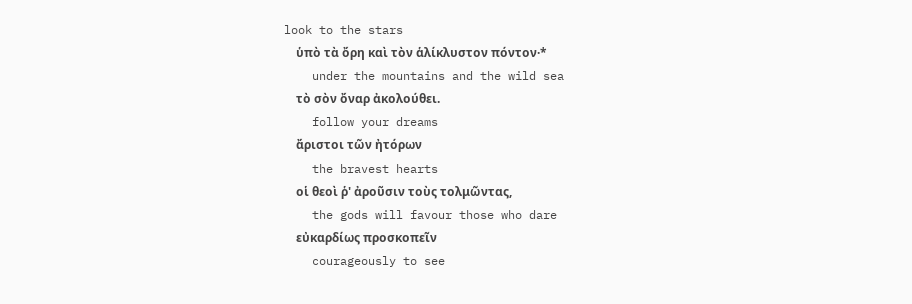look to the stars
    ὑπὸ τὰ ὄρη καὶ τὸν ἁλίκλυστον πόντον·*
    under the mountains and the wild sea
    τὸ σὸν ὄναρ ἀκολούθει.
    follow your dreams
    ἄριστοι τῶν ἠτόρων
    the bravest hearts
    οἱ θεοὶ ῥ' ἀροῦσιν τοὺς τολμῶντας,
    the gods will favour those who dare
    εὐκαρδίως προσκοπεῖν
    courageously to see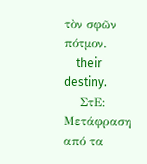τὸν σφῶν πότμον.
    their destiny.
    ΣτΕ: Μετάφραση από τα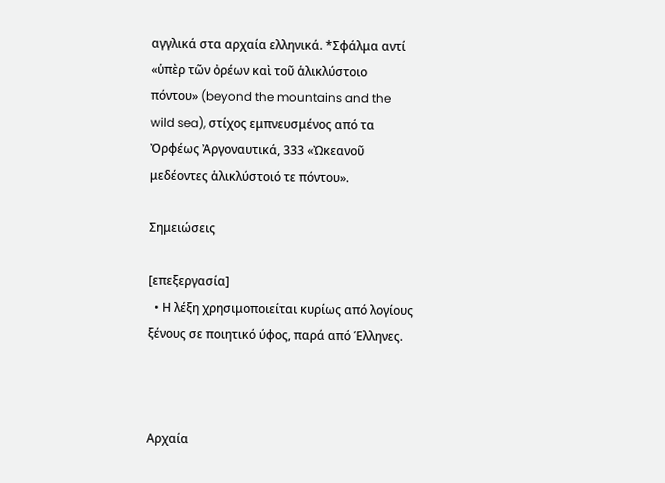αγγλικά στα αρχαία ελληνικά. *Σφάλμα αντί «ὑπὲρ τῶν ὀρέων καὶ τοῦ ἁλικλύστοιο πόντου» (beyond the mountains and the wild sea), στίχος εμπνευσμένος από τα Ὀρφέως Ἀργοναυτικά, 333 «Ὠκεανοῦ μεδέοντες ἁλικλύστοιό τε πόντου».

Σημειώσεις

[επεξεργασία]
  • Η λέξη χρησιμοποιείται κυρίως από λογίους ξένους σε ποιητικό ύφος, παρά από Έλληνες.



Αρχαία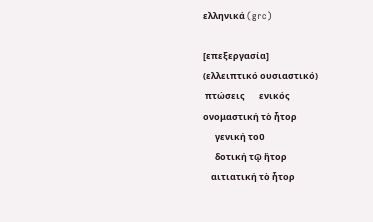ελληνικά (grc)

[επεξεργασία]
(ελλειπτικό ουσιαστικό)
 πτώσεις       ενικός
ονομαστική τὸ ἦτορ
      γενική τοῦ
      δοτική τῷ ἤτορ
    αιτιατική τὸ ἦτορ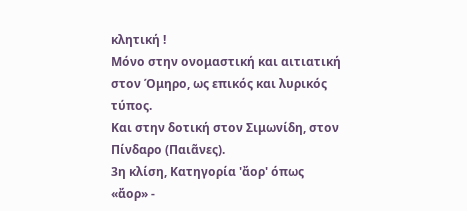κλητική !
Μόνο στην ονομαστική και αιτιατική στον Όμηρο, ως επικός και λυρικός τύπος.
Και στην δοτική στον Σιμωνίδη, στον Πίνδαρο (Παιᾶνες).
3η κλίση, Κατηγορία 'ἄορ' όπως «ἄορ» -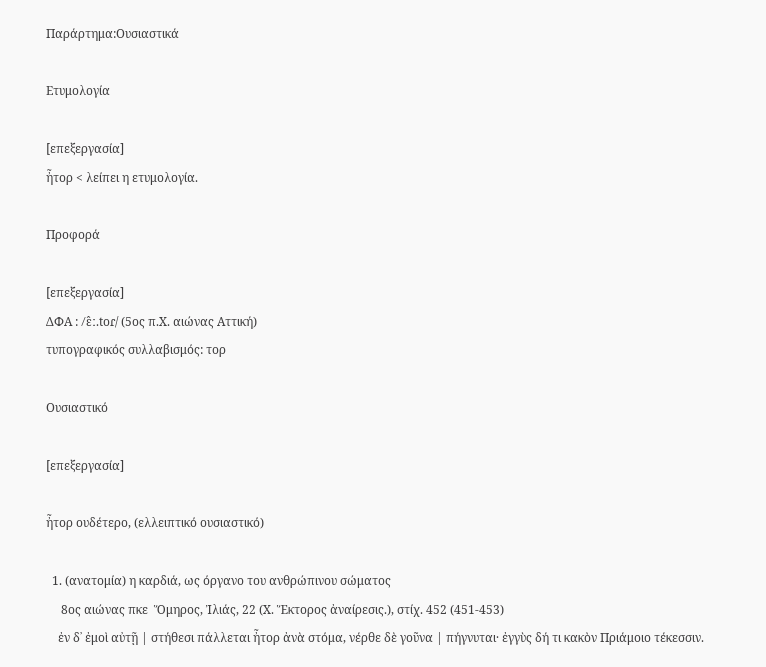Παράρτημα:Ουσιαστικά

Ετυμολογία

[επεξεργασία]
ἦτορ < λείπει η ετυμολογία.

Προφορά

[επεξεργασία]
ΔΦΑ : /ɛ̂ː.toɾ/ (5ος π.Χ. αιώνας Αττική)
τυπογραφικός συλλαβισμός: τορ

Ουσιαστικό

[επεξεργασία]

ἦτορ ουδέτερο, (ελλειπτικό ουσιαστικό)

  1. (ανατομία) η καρδιά, ως όργανο του ανθρώπινου σώματος
     8ος αιώνας πκε  Ὅμηρος, Ἰλιάς, 22 (Χ. Ἕκτορος ἀναίρεσις.), στίχ. 452 (451-453)
    ἐν δ᾽ ἐμοὶ αὐτῇ | στήθεσι πάλλεται ἦτορ ἀνὰ στόμα, νέρθε δὲ γοῦνα | πήγνυται· ἐγγὺς δή τι κακὸν Πριάμοιο τέκεσσιν.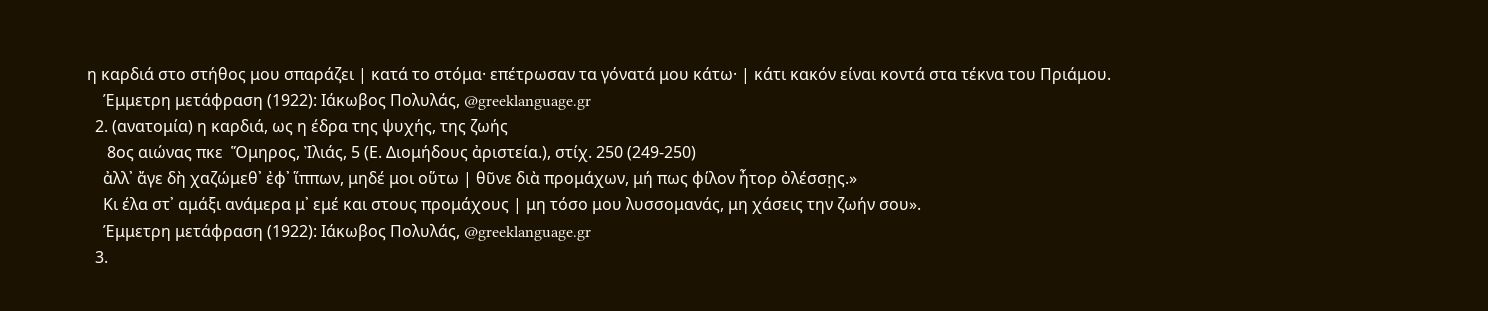η καρδιά στο στήθος μου σπαράζει | κατά το στόμα· επέτρωσαν τα γόνατά μου κάτω· | κάτι κακόν είναι κοντά στα τέκνα του Πριάμου.
    Έμμετρη μετάφραση (1922): Ιάκωβος Πολυλάς, @greeklanguage.gr
  2. (ανατομία) η καρδιά, ως η έδρα της ψυχής, της ζωής
     8ος αιώνας πκε  Ὅμηρος, Ἰλιάς, 5 (Ε. Διομήδους ἀριστεία.), στίχ. 250 (249-250)
    ἀλλ᾽ ἄγε δὴ χαζώμεθ᾽ ἐφ᾽ ἵππων, μηδέ μοι οὕτω | θῦνε διὰ προμάχων, μή πως φίλον ἦτορ ὀλέσσῃς.»
    Κι έλα στ᾽ αμάξι ανάμερα μ᾽ εμέ και στους προμάχους | μη τόσο μου λυσσομανάς, μη χάσεις την ζωήν σου».
    Έμμετρη μετάφραση (1922): Ιάκωβος Πολυλάς, @greeklanguage.gr
  3.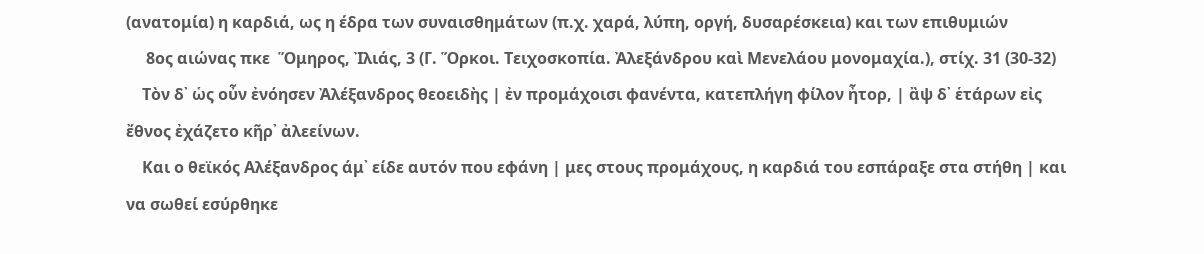(ανατομία) η καρδιά, ως η έδρα των συναισθημάτων (π.χ. χαρά, λύπη, οργή, δυσαρέσκεια) και των επιθυμιών
     8ος αιώνας πκε  Ὅμηρος, Ἰλιάς, 3 (Γ. Ὅρκοι. Τειχοσκοπία. Ἀλεξάνδρου καὶ Μενελάου μονομαχία.), στίχ. 31 (30-32)
    Τὸν δ᾽ ὡς οὖν ἐνόησεν Ἀλέξανδρος θεοειδὴς | ἐν προμάχοισι φανέντα, κατεπλήγη φίλον ἦτορ, | ἂψ δ᾽ ἑτάρων εἰς ἔθνος ἐχάζετο κῆρ᾽ ἀλεείνων.
    Και ο θεϊκός Αλέξανδρος άμ᾽ είδε αυτόν που εφάνη | μες στους προμάχους, η καρδιά του εσπάραξε στα στήθη | και να σωθεί εσύρθηκε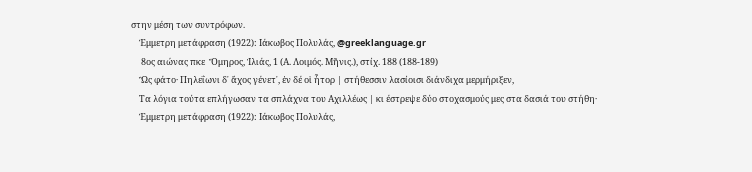στην μέση των συντρόφων.
    Έμμετρη μετάφραση (1922): Ιάκωβος Πολυλάς, @greeklanguage.gr
     8ος αιώνας πκε  Ὅμηρος, Ἰλιάς, 1 (Α. Λοιμός. Μῆνις.), στίχ. 188 (188-189)
    Ὣς φάτο· Πηλεΐωνι δ᾽ ἄχος γένετ᾽, ἐν δέ οἱ ἦτορ | στήθεσσιν λασίοισι διάνδιχα μερμήριξεν,
    Τα λόγια τούτα επλήγωσαν τα σπλάχνα του Αχιλλέως | κι έστρεψε δύο στοχασμούς μες στα δασιά του στήθη·
    Έμμετρη μετάφραση (1922): Ιάκωβος Πολυλάς,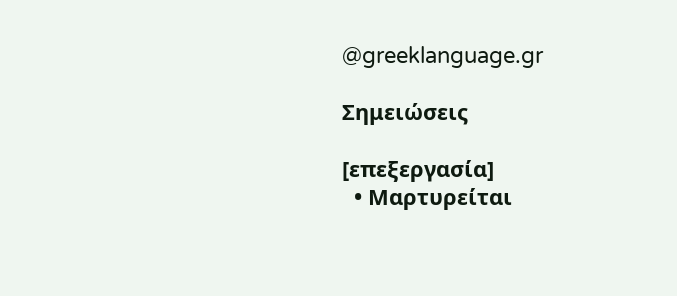@greeklanguage.gr

Σημειώσεις

[επεξεργασία]
  • Μαρτυρείται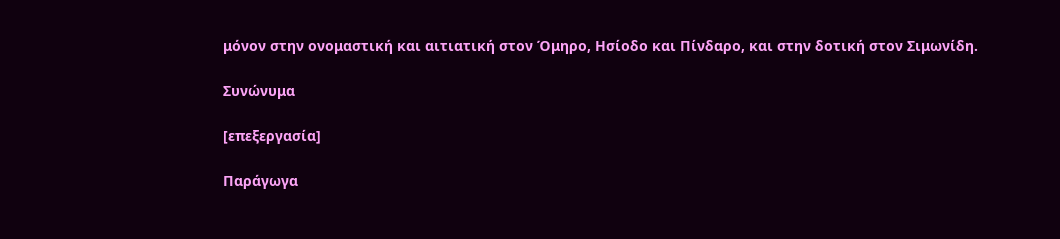μόνον στην ονομαστική και αιτιατική στον Όμηρο, Ησίοδο και Πίνδαρο, και στην δοτική στον Σιμωνίδη.

Συνώνυμα

[επεξεργασία]

Παράγωγα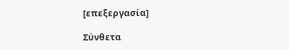[επεξεργασία]

Σύνθετα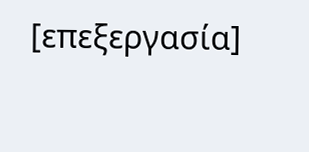[επεξεργασία]